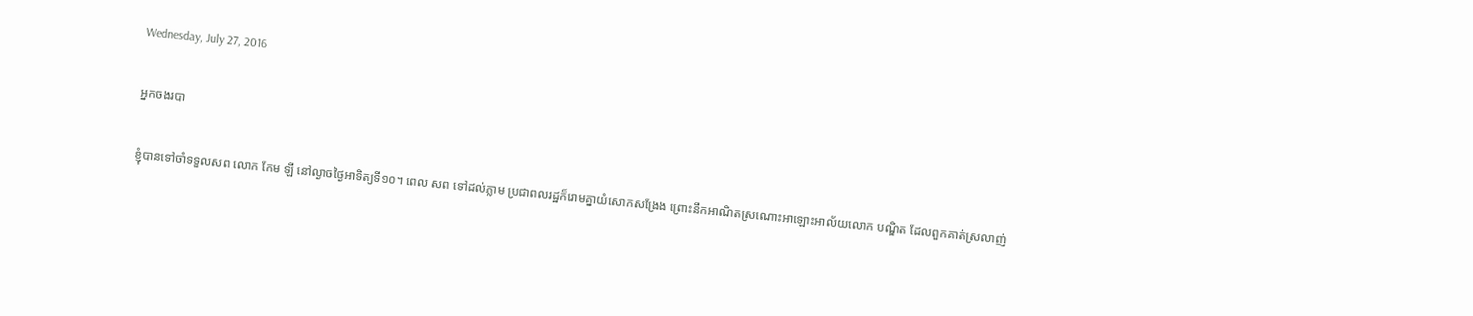Wednesday, July 27, 2016

អ្នកចងរបា

ខ្ញុំបានទៅចាំទទួលសព លោក កែម ឡី នៅល្ងាចថ្ងៃអាទិត្យទី១០។ ពេល សព ទៅដល់ភ្លាម ប្រជាពលរដ្ឋក៏រោមគ្នាយំសោកសង្រែង ព្រោះនឹកអាណិតស្រណោះអាឡោះអាល័យលោក បណ្ឌិត ដែលពួកគាត់ស្រលាញ់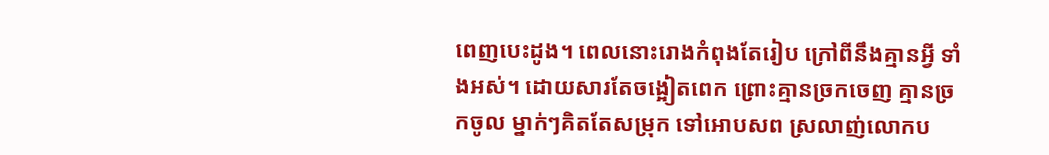ពេញបេះដូង។ ពេលនោះរោងកំពុងតែរៀប ក្រៅពីនឹងគ្មានអ្វី ទាំងអស់។ ដោយសារតែចង្អៀតពេក ព្រោះគ្មានច្រកចេញ គ្មានច្រកចូល ម្នាក់ៗគិតតែសម្រុក ទៅអោបសព ស្រលាញ់លោកប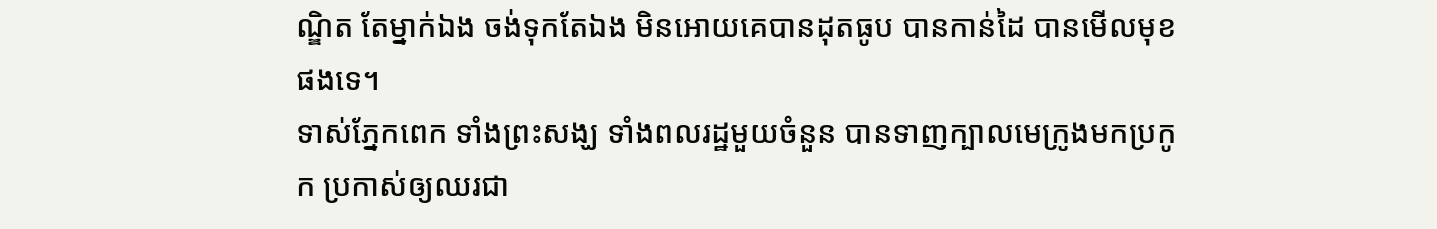ណ្ឌិត តែម្នាក់ឯង ចង់ទុកតែឯង មិនអោយគេបានដុតធូប បានកាន់ដៃ បានមើលមុខ ផងទេ។
ទាស់ភ្នែកពេក ទាំងព្រះសង្ឃ ទាំងពលរដ្ឋមួយចំនួន បានទាញក្បាលមេក្រូងមកប្រកូក ប្រកាស់ឲ្យឈរជា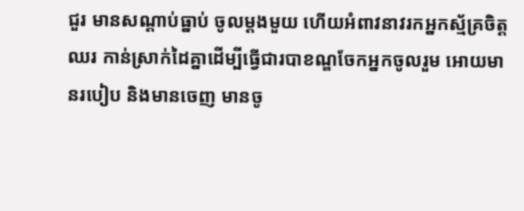ជួរ មានសណ្តាប់ធ្នាប់ ចូលម្តងមួយ ហើយអំពាវនាវរកអ្នកស្ម័គ្រចិត្តឈរ កាន់ស្រាក់ដៃគ្នាដើម្បីធ្វើជារបាខណ្ឌចែកអ្នកចូលរួម អោយមានរបៀប និងមានចេញ មានចូ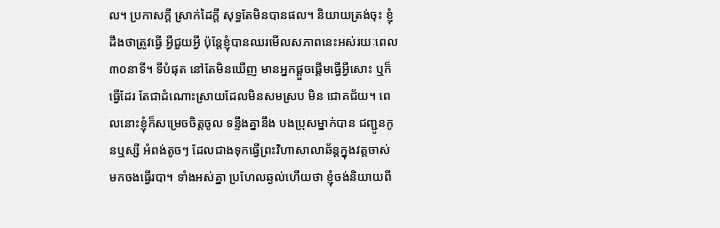ល។ ប្រកាសក្តី ស្រាក់ដៃក្តី សុទ្ធតែមិនបានផល។ និយាយត្រង់ចុះ ខ្ញុំដឹងថាត្រូវធ្វើ អ្វីជួយអ្វី ប៉ុន្តែខ្ញុំបានឈរមើលសភាពនេះអស់រយៈពេល៣០នាទី។ ទីបំផុត នៅតែមិនឃើញ មានអ្នកផ្តួចផ្តើមធ្វើអ្វីសោះ ឬក៏ធ្វើដែរ តែជាដំណោះស្រាយដែលមិនសមស្រប មិន ជោគជ័យ។ ពេលនោះខ្ញុំក៏សម្រេចចិត្តចូល ទន្ទឹងគ្នានឹង បងប្រុសម្នាក់បាន ជញ្ជូនកូនឬស្សី អំពង់តូចៗ ដែលជាងទុកធ្វើព្រះវិហាសាលាឆ័ន្តក្នុងវត្តចាស់ មកចងធ្វើរបា។ ទាំងអស់គ្នា ប្រហែលឆ្ងល់ហើយថា ខ្ញុំចង់និយាយពី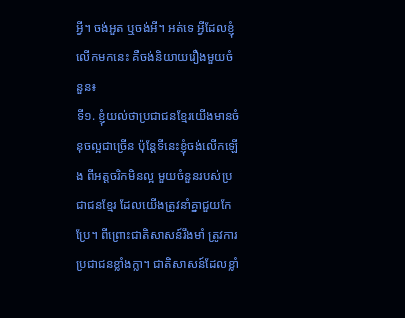អ្វី។ ចង់អួត ឬចង់អី។ អត់ទេ អ្វីដែលខ្ញុំលើកមកនេះ គឺចង់និយាយរឿងមួយចំនួន៖
ទី១. ខ្ញុំយល់ថាប្រជាជនខ្មែរយើងមានចំនុចល្អជាច្រើន ប៉ុន្តែទីនេះខ្ញុំចង់លើកឡើង ពីអត្តចរិកមិនល្អ មួយចំនួនរបស់ប្រជាជនខ្មែរ ដែលយើងត្រូវនាំគ្នាជួយកែប្រែ។ ពីព្រោះជាតិសាសន៍រឹងមាំ ត្រូវការប្រជាជនខ្លាំងក្លា។ ជាតិសាសន៍ដែលខ្លាំ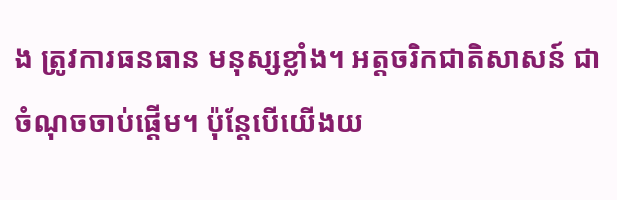ង ត្រូវការធនធាន មនុស្សខ្លាំង។ អត្តចរិកជាតិសាសន៍ ជាចំណុចចាប់ផ្តើម។ ប៉ុន្តែបើយើងយ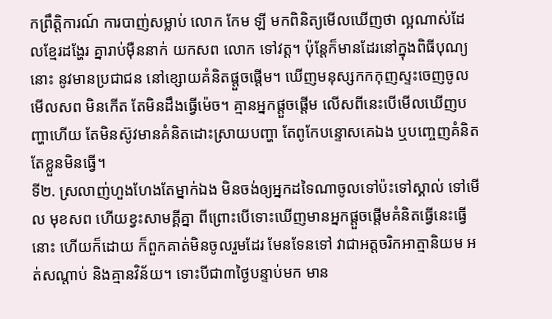កព្រឹត្តិការណ៍ ការបាញ់សម្លាប់ លោក កែម ឡី មកពិនិត្យមើលឃើញថា ល្អណាស់ដែលខ្មែរដង្ហែរ គ្នារាប់ម៉ឺននាក់ យកសព លោក ទៅវត្ត។ ប៉ុន្តែក៏មានដែរនៅក្នុងពិធីបុណ្យនោះ នូវមានប្រជាជន នៅខ្សោយគំនិតផ្តួចផ្តើម។ ឃើញមនុស្សកកកុញស្ទះចេញចូលមើលសព មិនកើត តែមិនដឹងធ្វើម៉េច។ គ្មានអ្នកផ្តួចផ្តើម លើសពីនេះបើមើលឃើញបញ្ហាហើយ តែមិនស៊ូវមានគំនិតដោះស្រាយបញ្ហា តែពូកែបន្ទោសគេឯង ឬបញ្ចេញគំនិត តែខ្លួនមិនធ្វើ។
ទី២. ស្រលាញ់ហួងហែងតែម្នាក់ឯង មិនចង់ឲ្យអ្នកដទៃណាចូលទៅប៉ះទៅស្គាល់ ទៅមើល មុខសព ហើយខ្វះសាមគ្គីគ្នា ពីព្រោះបើទោះឃើញមានអ្នកផ្តួចផ្តើមគំនិតធ្វើនេះធ្វើនោះ ហើយក៏ដោយ ក៏ពួកគាត់មិនចូលរួមដែរ មែនទែនទៅ វាជាអត្តចរិកអាត្មានិយម អត់សណ្តាប់ និងគ្មានវិន័យ។ ទោះបីជា៣ថ្ងៃបន្ទាប់មក មាន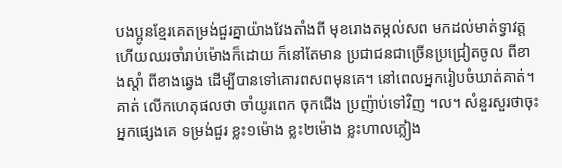បងប្អូនខ្មែរគេតម្រង់ជួរគ្នាយ៉ាងវែងតាំងពី មុខរោងតម្កល់សព មកដល់មាត់ទ្វាវត្ត ហើយឈរចាំរាប់ម៉ោងក៏ដោយ ក៏នៅតែមាន ប្រជាជនជាច្រើនប្រជ្រៀតចូល ពីខាងស្តាំ ពីខាងឆ្វេង ដើម្បីបានទៅគោរពសពមុនគេ។ នៅពេលអ្នករៀបចំឃាត់គាត់។ គាត់ លើកហេតុផលថា ចាំយូរពេក ចុកជើង ប្រញ៉ាប់ទៅវិញ ។ល។ សំនួរសួរថាចុះអ្នកផ្សេងគេ ទម្រង់ជួរ ខ្លះ១ម៉ោង ខ្លះ២ម៉ោង ខ្លះហាលភ្លៀង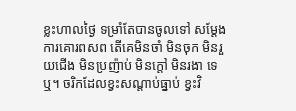ខ្លះហាលថ្ងៃ ទម្រាំតែបានចូលទៅ សម្តែងការគោរពសព តើគេមិនចាំ មិនចុក មិនរួយជើង មិនប្រញ៉ាប់ មិនក្តៅ មិនរងា ទេឬ។ ចរិកដែលខ្វះសណ្តាប់ធ្នាប់ ខ្វះវិ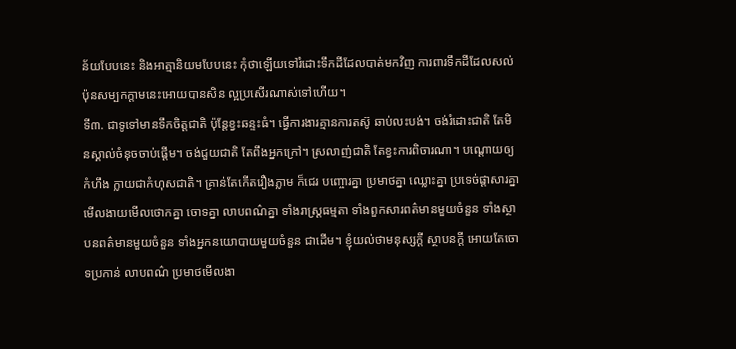ន័យបែបនេះ និងអាត្មានិយមបែបនេះ កុំថាឡើយទៅរំដោះទឹកដីដែលបាត់មកវិញ ការពារទឹកដីដែលសល់ ប៉ុនសម្បកក្តាមនេះអោយបានសិន ល្អប្រសើរណាស់ទៅហើយ។
ទី៣. ជាទូទៅមានទឹកចិត្តជាតិ ប៉ុន្តែខ្វះឆន្ទះធំ។ ធ្វើការងារគ្មានការតស៊ូ ឆាប់លះបង់។ ចង់រំដោះជាតិ តែមិនស្គាល់ចំនុចចាប់ផ្តើម។ ចង់ជួយជាតិ តែពឹងអ្នកក្រៅ។ ស្រលាញ់ជាតិ តែខ្វះការពិចារណា។ បណ្តោយឲ្យកំហឹង ក្លាយជាកំហុសជាតិ។ គ្រាន់តែកើតរឿងភ្លាម ក៏ជេរ បញ្ចោរគ្នា ប្រមាថគ្នា ឈ្លោះគ្នា ប្រទេច់ផ្តាសារគ្នា មើលងាយមើលថោកគ្នា ចោទគ្នា លាបពណ៌គ្នា ទាំងរាស្ត្រធម្មតា ទាំងពួកសារពត៌មានមួយចំនួន ទាំងស្ថាបនពត៌មានមួយចំនួន ទាំងអ្នកនយោបាយមួយចំនួន ជាដើម។ ខ្ញុំយល់ថាមនុស្សក្តី ស្ថាបនក្តី អោយតែចោទប្រកាន់ លាបពណ៌ ប្រមាថមើលងា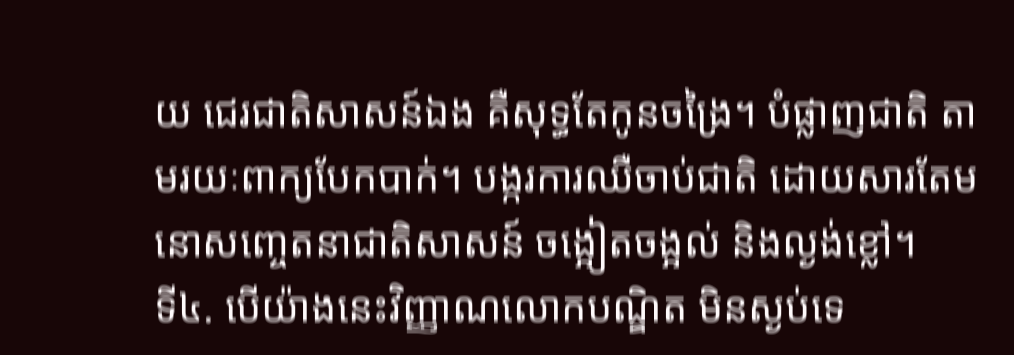យ ជេរជាតិសាសន៍ឯង គឺសុទ្ធតែកូនចង្រៃ។ បំផ្លាញជាតិ តាមរយៈពាក្យបែកបាក់។ បង្ករការឈឺចាប់ជាតិ ដោយសារតែមនោសញ្ចេតនាជាតិសាសន៍ ចង្អៀតចង្អល់ និងល្ងង់ខ្លៅ។
ទី៤. បើយ៉ាងនេះវិញ្ញាណលោកបណ្ឌិត មិនស្ងប់ទេ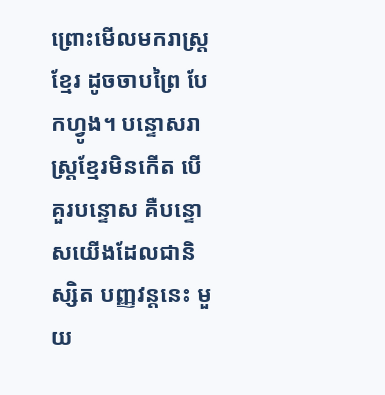ព្រោះមើលមករាស្ត្រខ្មែរ ដូចចាបព្រៃ បែកហ្វូង។ បន្ទោសរាស្ត្រខ្មែរមិនកើត បើគួរបន្ទោស គឺបន្ទោសយើងដែលជានិស្សិត បញ្ញវន្តនេះ មួយ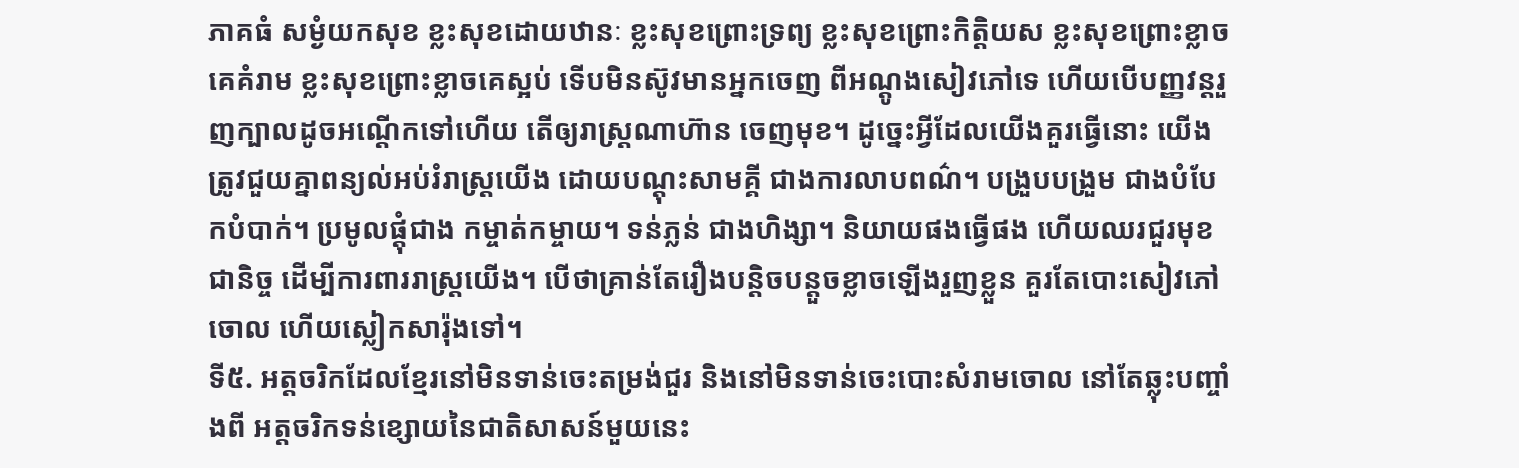ភាគធំ សម្ងំយកសុខ ខ្លះសុខដោយឋានៈ ខ្លះសុខព្រោះទ្រព្យ ខ្លះសុខព្រោះកិត្តិយស ខ្លះសុខព្រោះខ្លាចគេគំរាម ខ្លះសុខព្រោះខ្លាចគេស្អប់ ទើបមិនស៊ូវមានអ្នកចេញ ពីអណ្តូងសៀវភៅទេ ហើយបើបញ្ញវន្តរួញក្បាលដូចអណ្តើកទៅហើយ តើឲ្យរាស្ត្រណាហ៊ាន ចេញមុខ។ ដូច្នេះអ្វីដែលយើងគួរធ្វើនោះ យើងត្រូវជួយគ្នាពន្យល់អប់រំរាស្ត្រយើង ដោយបណ្តុះសាមគ្គី ជាងការលាបពណ៌។ បង្រួបបង្រួម ជាងបំបែកបំបាក់។ ប្រមូលផ្តុំជាង កម្ចាត់កម្ចាយ។ ទន់ភ្លន់ ជាងហិង្សា។ និយាយផងធ្វើផង ហើយឈរជួរមុខជានិច្ច ដើម្បីការពាររាស្ត្រយើង។ បើថាគ្រាន់តែរឿងបន្តិចបន្តួចខ្លាចឡើងរួញខ្លួន គួរតែបោះសៀវភៅចោល ហើយស្លៀកសារ៉ុងទៅ។
ទី៥. អត្តចរិកដែលខ្មែរនៅមិនទាន់ចេះតម្រង់ជួរ និងនៅមិនទាន់ចេះបោះសំរាមចោល នៅតែឆ្លុះបញ្ចាំងពី អត្តចរិកទន់ខ្សោយនៃជាតិសាសន៍មួយនេះ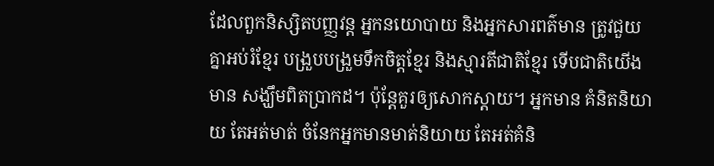ដែលពួកនិស្សិតបញ្ញវន្ត អ្នកនយោបាយ និងអ្នកសារពត៌មាន ត្រូវជួយគ្នាអប់រំខ្មែរ បង្រួបបង្រួមទឹកចិត្តខ្មែរ និងស្មារតីជាតិខ្មែរ ទើបជាតិយើងមាន សង្ឃឹមពិតប្រាកដ។ ប៉ុន្តែគួរឲ្យសោកស្តាយ។ អ្នកមាន គំនិតនិយាយ តែអត់មាត់ ចំនែកអ្នកមានមាត់និយាយ តែអត់គំនិ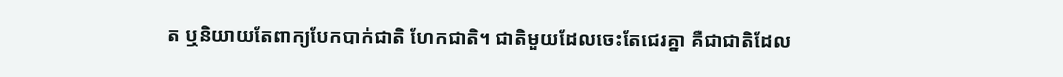ត ឬនិយាយតែពាក្យបែកបាក់ជាតិ ហែកជាតិ។ ជាតិមួយដែលចេះតែជេរគ្នា គឺជាជាតិដែល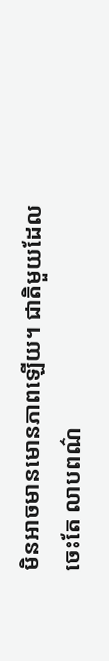មិនអាចមានមោនភាពឡើយ។ ជាតិមួយដែលចេះតែ លាបពណ៌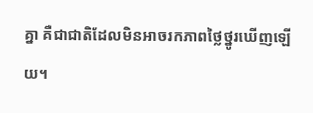គ្នា គឺជាជាតិដែលមិនអាចរកភាពថ្លៃថ្នូរឃើញឡើយ។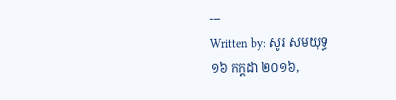---
Written by: សូរ សមយុទ្ធ
១៦ កក្តដា ២០១៦,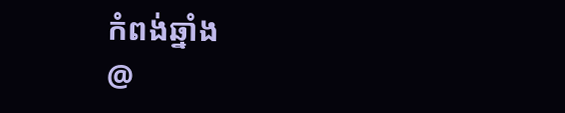កំពង់ឆ្នាំង
@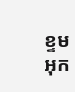ខ្ទមអុក